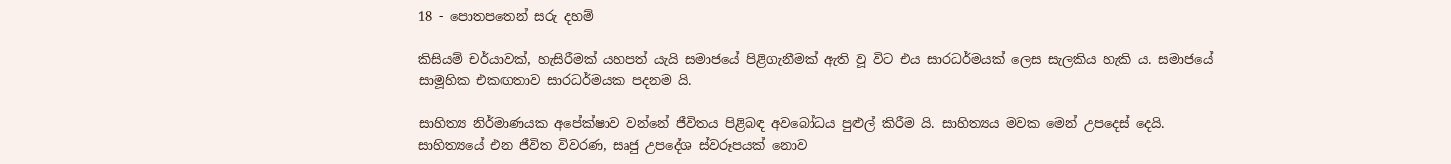18 - පොතපතෙන් සරු දහම්

කිසියම් චර්යාවක්, හැසිරීමක් යහපත් යැයි සමාජයේ පිළිගැනීමක් ඇති වූ විට එය සාරධර්මයක් ලෙස සැලකිය හැකි ය. සමාජයේ සාමූහික එකඟතාව සාරධර්මයක පදනම යි.

සාහිත්‍ය නිර්මාණයක අපේක්ෂාව වන්නේ ජීවිතය පිළිබඳ අවබෝධය පුළුල් කිරීම යි. සාහිත්‍යය මවක මෙන් උපදෙස් දෙයි. සාහිත්‍යයේ එන ජීවිත විවරණ, සෘජු උපදේශ ස්වරූපයක් නොව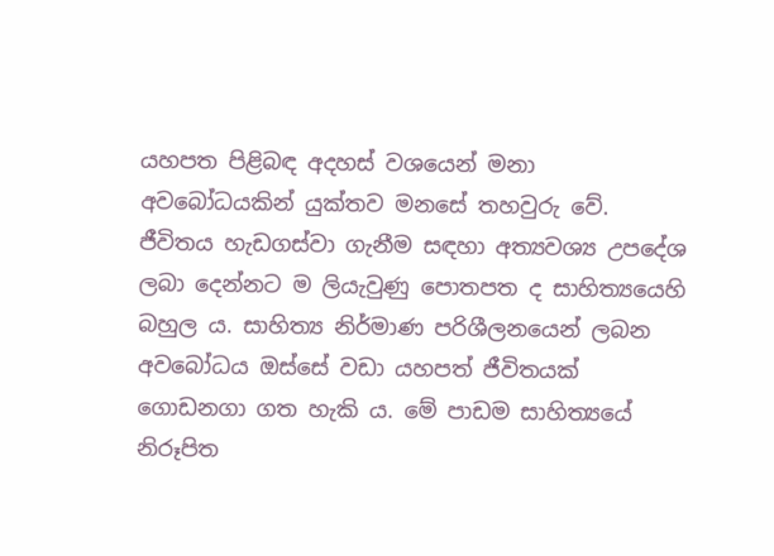යහපත පිළිබඳ අදහස් වශයෙන් මනා අවබෝධයකින් යුක්තව මනසේ තහවුරු වේ. ජීවිතය හැඩගස්වා ගැනීම සඳහා අත්‍යවශ්‍ය උපදේශ ලබා දෙන්නට ම ලියැවුණු පොතපත ද සාහිත්‍යයෙහි බහුල ය. සාහිත්‍ය නිර්මාණ පරිශීලනයෙන් ලබන අවබෝධය ඔස්සේ වඩා යහපත් ජීවිතයක් ගොඩනගා ගත හැකි ය. මේ පාඩම සාහිත්‍යයේ නිරූපිත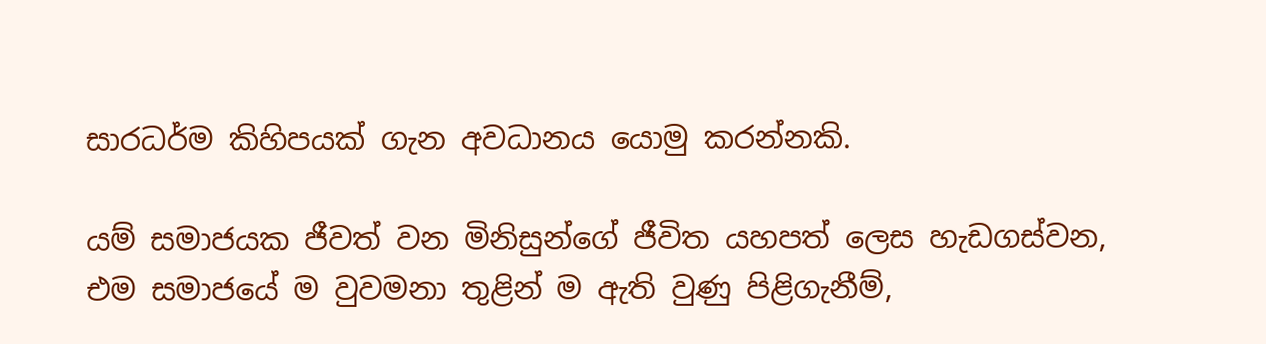සාරධර්ම කිහිපයක් ගැන අවධානය යොමු කරන්නකි.

යම් සමාජයක ජීවත් වන මිනිසුන්ගේ ජීවිත යහපත් ලෙස හැඩගස්වන, එම සමාජයේ ම වුවමනා තුළින් ම ඇති වුණු පිළිගැනීම්,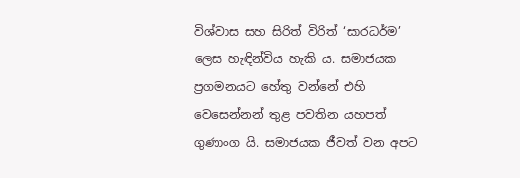විශ්වාස සහ සිරිත් විරිත් ‘සාරධර්ම’ ලෙස හැඳින්විය හැකි ය. සමාජයක ප්‍රගමනයට හේතු වන්නේ එහි වෙසෙන්නන් තුළ පවතින යහපත් ගුණාංග යි. සමාජයක ජීවත් වන අපට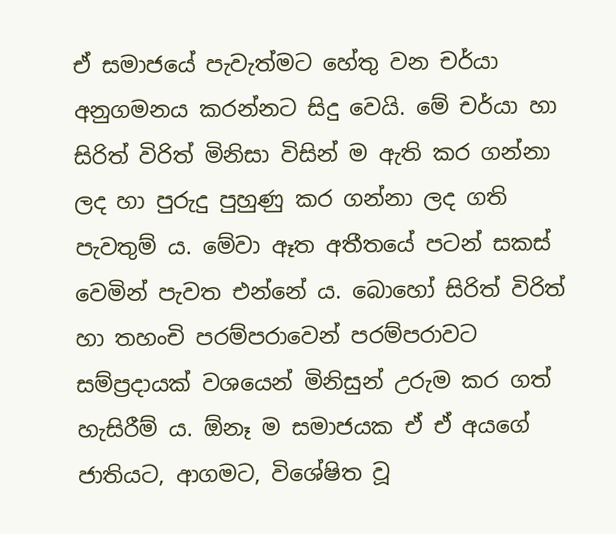ඒ සමාජයේ පැවැත්මට හේතු වන චර්යා අනුගමනය කරන්නට සිදු වෙයි. මේ චර්යා හා සිරිත් විරිත් මිනිසා විසින් ම ඇති කර ගන්නා ලද හා පුරුදු පුහුණු කර ගන්නා ලද ගති පැවතුම් ය. මේවා ඈත අතීතයේ පටන් සකස් වෙමින් පැවත එන්නේ ය. බොහෝ සිරිත් විරිත් හා තහංචි පරම්පරාවෙන් පරම්පරාවට සම්ප්‍රදායක් වශයෙන් මිනිසුන් උරුම කර ගත් හැසිරීම් ය. ඕනෑ ම සමාජයක ඒ ඒ අයගේ ජාතියට, ආගමට, විශේෂිත වූ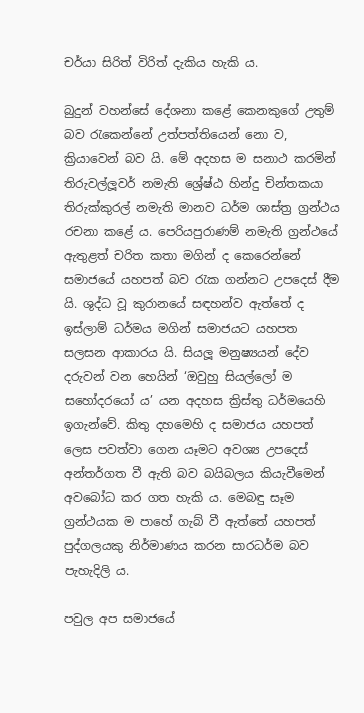චර්යා සිරිත් විරිත් දැකිය හැකි ය.

බුදුන් වහන්සේ දේශනා කළේ කෙනකුගේ උතුම් බව රැකෙන්නේ උත්පත්තියෙන් නො ව, ක්‍රියාවෙන් බව යි. මේ අදහස ම සනාථ කරමින් තිරුවල්ලූවර් නමැති ශ්‍රේෂ්ඨ හින්දු චින්තකයා තිරුක්කුරල් නමැති මානව ධර්ම ශාස්ත්‍ර ග්‍රන්ථය රචනා කළේ ය. පෙරියපුරාණම් නමැති ග්‍රන්ථයේ ඇතුළත් චරිත කතා මගින් ද කෙරෙන්නේ සමාජයේ යහපත් බව රැක ගන්නට උපදෙස් දීම යි. ශුද්ධ වූ කුරානයේ සඳහන්ව ඇත්තේ ද ඉස්ලාම් ධර්මය මගින් සමාජයට යහපත සලසන ආකාරය යි. සියලූ මනුෂ්‍යයන් දේව දරුවන් වන හෙයින් ‘ඔවුහු සියල්ලෝ ම සහෝදරයෝ ය’ යන අදහස ක්‍රිස්තු ධර්මයෙහි ඉගැන්වේ. කිතු දහමෙහි ද සමාජය යහපත් ලෙස පවත්වා ගෙන යෑමට අවශ්‍ය උපදෙස් අන්තර්ගත වී ඇති බව බයිබලය කියැවීමෙන් අවබෝධ කර ගත හැකි ය. මෙබඳු සෑම ග්‍රන්ථයක ම පාහේ ගැබ් වී ඇත්තේ යහපත් පුද්ගලයකු නිර්මාණය කරන සාරධර්ම බව පැහැදිලි ය.

පවුල අප සමාජයේ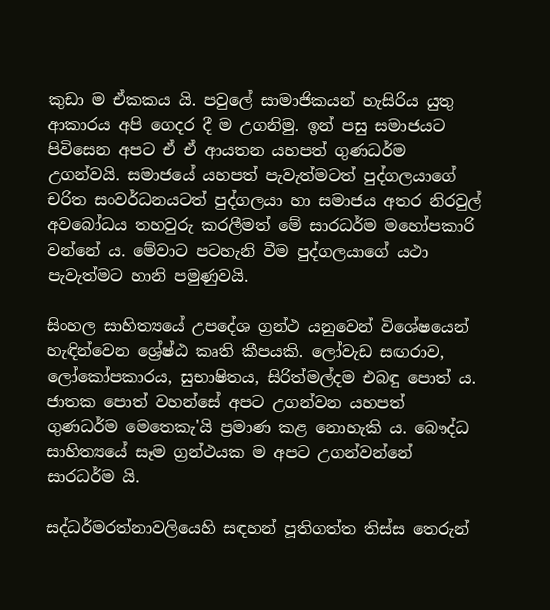කුඩා ම ඒකකය යි. පවුලේ සාමාජිකයන් හැසිරිය යුතු ආකාරය අපි ගෙදර දී ම උගනිමු. ඉන් පසු සමාජයට පිවිසෙන අපට ඒ ඒ ආයතන යහපත් ගුණධර්ම උගන්වයි. සමාජයේ යහපත් පැවැත්මටත් පුද්ගලයාගේ චරිත සංවර්ධනයටත් පුද්ගලයා හා සමාජය අතර නිරවුල් අවබෝධය තහවුරු කරලීමත් මේ සාරධර්ම මහෝපකාරි වන්නේ ය. මේවාට පටහැනි වීම පුද්ගලයාගේ යථා පැවැත්මට හානි පමුණුවයි.

සිංහල සාහිත්‍යයේ උපදේශ ග්‍රන්ථ යනුවෙන් විශේෂයෙන් හැඳින්වෙන ශ්‍රේෂ්ඨ කෘති කීපයකි. ලෝවැඩ සඟරාව, ලෝකෝපකාරය, සුභාෂිතය, සිරිත්මල්දම එබඳු පොත් ය. ජාතක පොත් වහන්සේ අපට උගන්වන යහපත් ගුණධර්ම මෙතෙකැ'යි ප්‍රමාණ කළ නොහැකි ය. බෞද්ධ සාහිත්‍යයේ සෑම ග්‍රන්ථයක ම අපට උගන්වන්නේ සාරධර්ම යි.

සද්ධර්මරත්නාවලියෙහි සඳහන් පූතිගත්ත තිස්ස තෙරුන්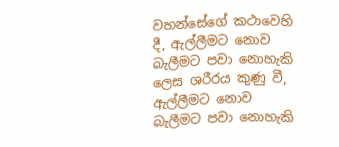වහන්සේගේ කථාවෙහි දී, ඇල්ලීමට නොව බැලීමට පවා නොහැකි ලෙස ශරීරය කුණු වී, ඇල්ලීමට නොව බැලීමට පවා නොහැකි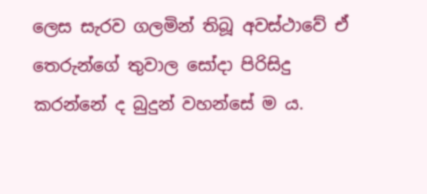ලෙස සැරව ගලමින් තිබූ අවස්ථාවේ ඒ තෙරුන්ගේ තුවාල සෝදා පිරිසිදු කරන්නේ ද බුදුන් වහන්සේ ම ය.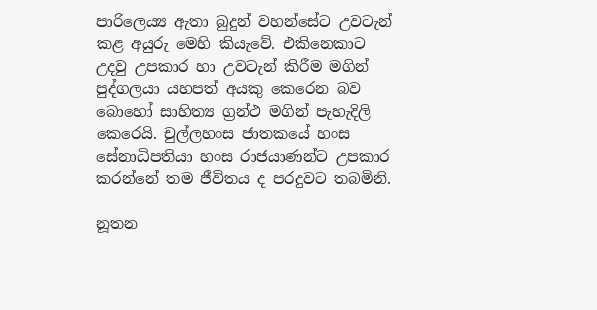පාරිලෙය්‍ය ඇතා බුදුන් වහන්සේට උවටැන් කළ අයුරු මෙහි කියැවේ. එකිනෙකාට උදවු උපකාර හා උවටැන් කිරීම මගින් පුද්ගලයා යහපත් අයකු කෙරෙන බව බොහෝ සාහිත්‍ය ග්‍රන්ථ මගින් පැහැදිලි කෙරෙයි. චුල්ලහංස ජාතකයේ හංස සේනාධිපතියා හංස රාජයාණන්ට උපකාර කරන්නේ තම ජීවිතය ද පරදුවට තබමිනි.

නූතන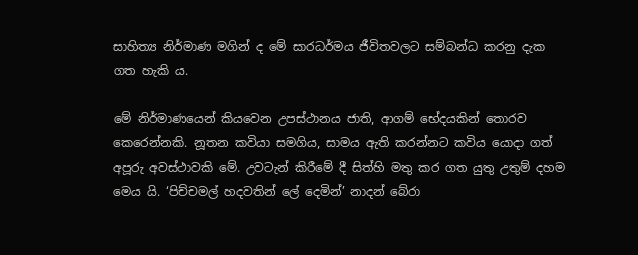සාහිත්‍ය නිර්මාණ මගින් ද මේ සාරධර්මය ජීවිතවලට සම්බන්ධ කරනු දැක ගත හැකි ය.

මේ නිර්මාණයෙන් කියවෙන උපස්ථානය ජාති, ආගම් භේදයකින් තොරව කෙරෙන්නකි. නූතන කවියා සමගිය, සාමය ඇති කරන්නට කවිය යොදා ගත් අපූරු අවස්ථාවකි මේ. උවටැන් කිරීමේ දී සිත්හි මතු කර ගත යුතු උතුම් දහම මෙය යි. ‘පිච්චමල් හදවතින් ලේ දෙමින්’ නාදන් බේරා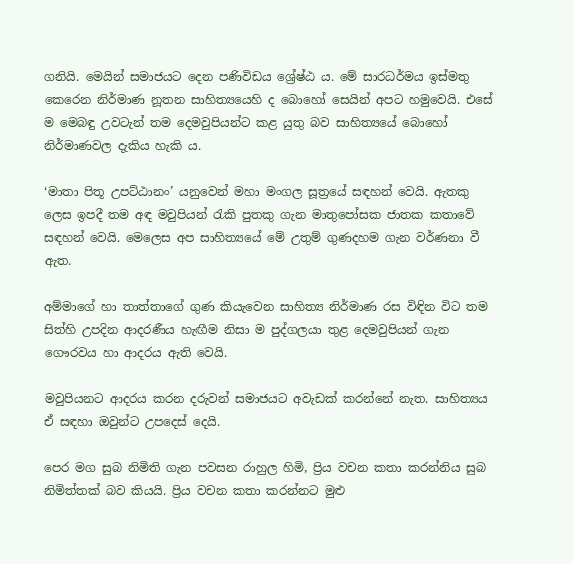ගනියි. මෙයින් සමාජයට දෙන පණිවිඩය ශ්‍රේෂ්ඨ ය. මේ සාරධර්මය ඉස්මතු කෙරෙන නිර්මාණ නූතන සාහිත්‍යයෙහි ද බොහෝ සෙයින් අපට හමුවෙයි. එසේ ම මෙබඳු උවටැන් තම දෙමවුපියන්ට කළ යුතු බව සාහිත්‍යයේ බොහෝ නිර්මාණවල දැකිය හැකි ය.

‘මාතා පිතූ උපට්ඨානං’ යනුවෙන් මහා මංගල සූත්‍රයේ සඳහන් වෙයි. ඇතකු ලෙස ඉපදී තම අඳ මවුපියන් රැකි පුතකු ගැන මාතුපෝසක ජාතක කතාවේ සඳහන් වෙයි. මෙලෙස අප සාහිත්‍යයේ මේ උතුම් ගුණදහම ගැන වර්ණනා වී ඇත.

අම්මාගේ හා තාත්තාගේ ගුණ කියැවෙන සාහිත්‍ය නිර්මාණ රස විඳින විට තම සිත්හි උපදින ආදරණීය හැඟීම නිසා ම පුද්ගලයා තුළ දෙමවුපියන් ගැන ගෞරවය හා ආදරය ඇති වෙයි.

මවුපියනට ආදරය කරන දරුවන් සමාජයට අවැඩක් කරන්නේ නැත. සාහිත්‍යය ඒ සඳහා ඔවුන්ට උපදෙස් දෙයි.

පෙර මග සුබ නිමිති ගැන පවසන රාහුල හිමි, ප්‍රිය වචන කතා කරන්නිය සුබ නිමිත්තක් බව කියයි. ප්‍රිය වචන කතා කරන්නට මුළු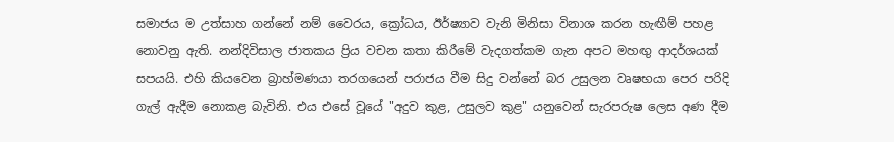සමාජය ම උත්සාහ ගන්නේ නම් වෛරය, ක්‍රෝධය, ඊර්ෂ්‍යාව වැනි මිනිසා විනාශ කරන හැඟීම් පහළ නොවනු ඇති. නන්දිවිසාල ජාතකය ප්‍රිය වචන කතා කිරීමේ වැදගත්කම ගැන අපට මහඟු ආදර්ශයක් සපයයි. එහි කියවෙන බ්‍රාහ්මණයා තරගයෙන් පරාජය වීම සිදු වන්නේ බර උසුලන වෘෂභයා පෙර පරිදි ගැල් ඇදීම නොකළ බැවිනි. එය එසේ වූයේ "අදුව කුළ, උසුලව කුළ" යනුවෙන් සැරපරුෂ ලෙස අණ දීම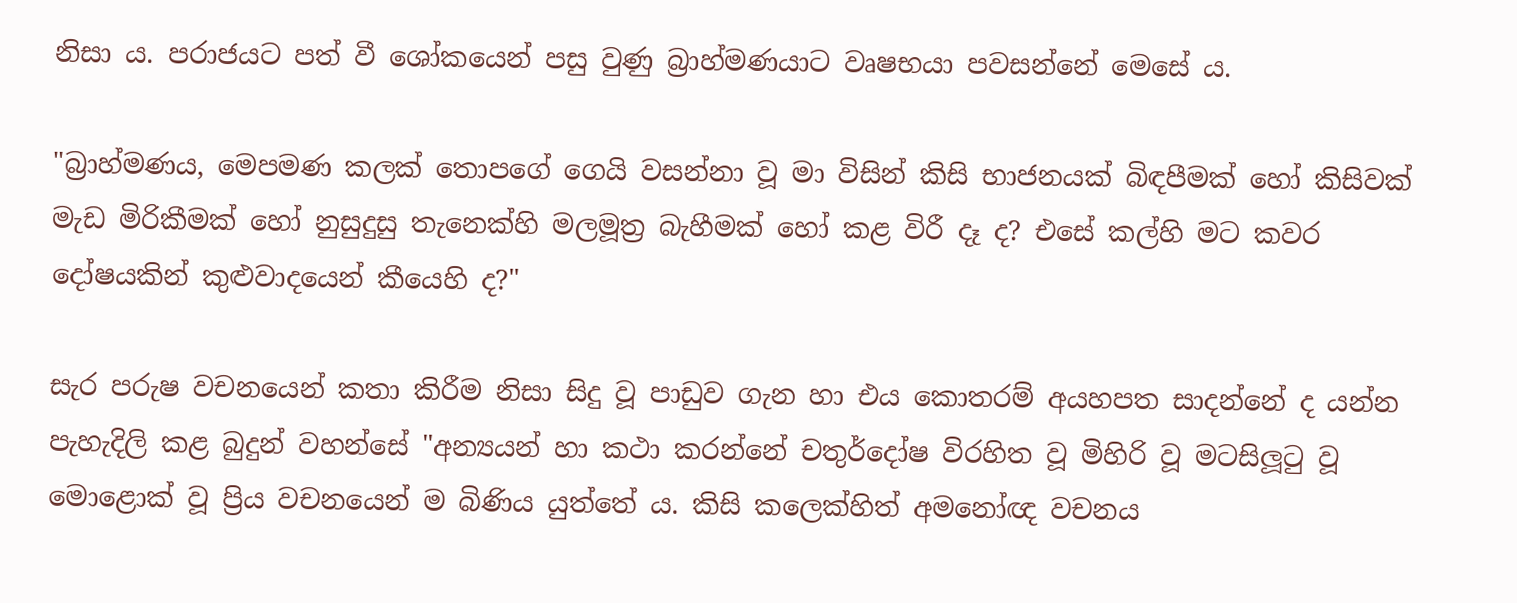නිසා ය. පරාජයට පත් වී ශෝකයෙන් පසු වුණු බ්‍රාහ්මණයාට වෘෂභයා පවසන්නේ මෙසේ ය.

"බ්‍රාහ්මණය, මෙපමණ කලක් තොපගේ ගෙයි වසන්නා වූ මා විසින් කිසි භාජනයක් බිඳපීමක් හෝ කිසිවක් මැඩ මිරිකීමක් හෝ නුසුදුසු තැනෙක්හි මලමූත්‍ර බැහීමක් හෝ කළ විරී දෑ ද? එසේ කල්හි මට කවර දෝෂයකින් කුළුවාදයෙන් කීයෙහි ද?"

සැර පරුෂ වචනයෙන් කතා කිරීම නිසා සිදු වූ පාඩුව ගැන හා එය කොතරම් අයහපත සාදන්නේ ද යන්න පැහැදිලි කළ බුදුන් වහන්සේ "අන්‍යයන් හා කථා කරන්නේ චතුර්දෝෂ විරහිත වූ මිහිරි වූ මටසිලූටු වූ මොළොක් වූ ප්‍රිය වචනයෙන් ම බිණිය යුත්තේ ය. කිසි කලෙක්හිත් අමනෝඥ වචනය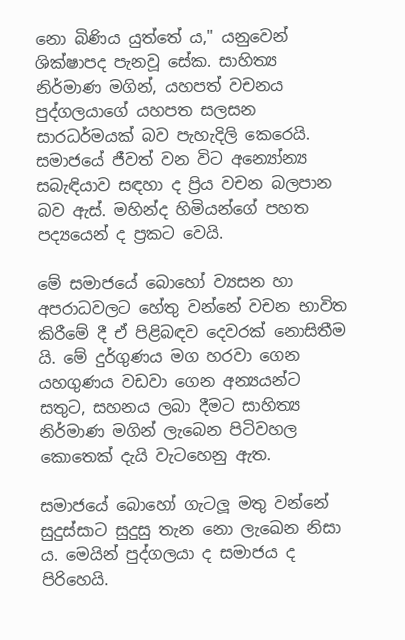නො බිණිය යුත්තේ ය," යනුවෙන් ශික්ෂාපද පැනවූ සේක. සාහිත්‍ය නිර්මාණ මගින්, යහපත් වචනය පුද්ගලයාගේ යහපත සලසන සාරධර්මයක් බව පැහැදිලි කෙරෙයි. සමාජයේ ජීවත් වන විට අන්‍යෝන්‍ය සබැඳියාව සඳහා ද ප්‍රිය වචන බලපාන බව ඇස්. මහින්ද හිමියන්ගේ පහත පද්‍යයෙන් ද ප්‍රකට වෙයි.

මේ සමාජයේ බොහෝ ව්‍යසන හා අපරාධවලට හේතු වන්නේ වචන භාවිත කිරීමේ දී ඒ පිළිබඳව දෙවරක් නොසිතීම යි. මේ දුර්ගුණය මග හරවා ගෙන යහගුණය වඩවා ගෙන අන්‍යයන්ට සතුට, සහනය ලබා දීමට සාහිත්‍ය නිර්මාණ මගින් ලැබෙන පිටිවහල කොතෙක් දැයි වැටහෙනු ඇත.

සමාජයේ බොහෝ ගැටලූ මතු වන්නේ සුදුස්සාට සුදුසු තැන නො ලැඛෙන නිසා ය. මෙයින් පුද්ගලයා ද සමාජය ද පිරිහෙයි.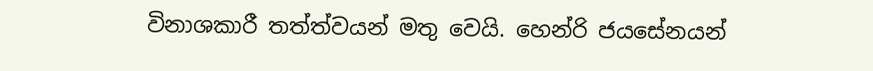විනාශකාරී තත්ත්වයන් මතු වෙයි. හෙන්රි ජයසේනයන්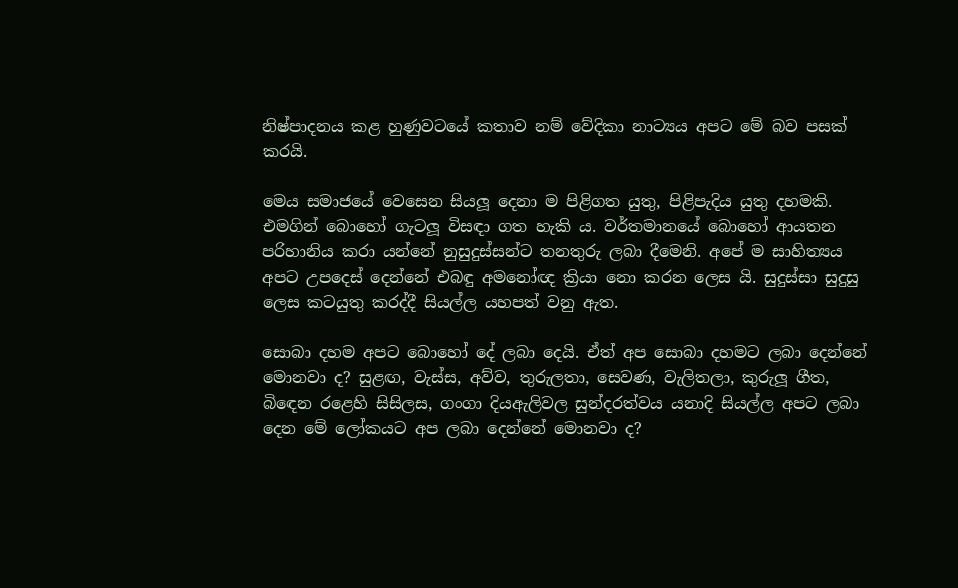නිෂ්පාදනය කළ හුණුවටයේ කතාව නම් වේදිකා නාට්‍යය අපට මේ බව පසක් කරයි.

මෙය සමාජයේ වෙසෙන සියලූ දෙනා ම පිළිගත යුතු, පිළිපැදිය යුතු දහමකි. එමගින් බොහෝ ගැටලූ විසඳා ගත හැකි ය. වර්තමානයේ බොහෝ ආයතන පරිහානිය කරා යන්නේ නුසුදුස්සන්ට තනතුරු ලබා දීමෙනි. අපේ ම සාහිත්‍යය අපට උපදෙස් දෙන්නේ එබඳු අමනෝඥ ක්‍රියා නො කරන ලෙස යි. සුදුස්සා සුදුසු ලෙස කටයුතු කරද්දී සියල්ල යහපත් වනු ඇත.

සොබා දහම අපට බොහෝ දේ ලබා දෙයි. ඒත් අප සොබා දහමට ලබා දෙන්නේ මොනවා ද? සුළඟ, වැස්ස, අව්ව, තුරුලතා, සෙවණ, වැලිතලා, කුරුලූ ගීත, බිඳෙන රළෙහි සිසිලස, ගංගා දියඇලිවල සුන්දරත්වය යනාදි සියල්ල අපට ලබා දෙන මේ ලෝකයට අප ලබා දෙන්නේ මොනවා ද?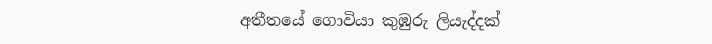අතීතයේ ගොවියා කුඹුරු ලියැද්දක්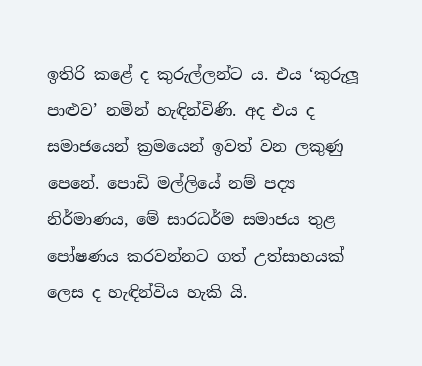ඉතිරි කළේ ද කුරුල්ලන්ට ය. එය ‘කුරුලූ පාළුව’ නමින් හැඳින්විණි. අද එය ද සමාජයෙන් ක්‍රමයෙන් ඉවත් වන ලකුණු පෙනේ. පොඩි මල්ලියේ නම් පද්‍ය නිර්මාණය, මේ සාරධර්ම සමාජය තුළ පෝෂණය කරවන්නට ගත් උත්සාහයක් ලෙස ද හැඳින්විය හැකි යි.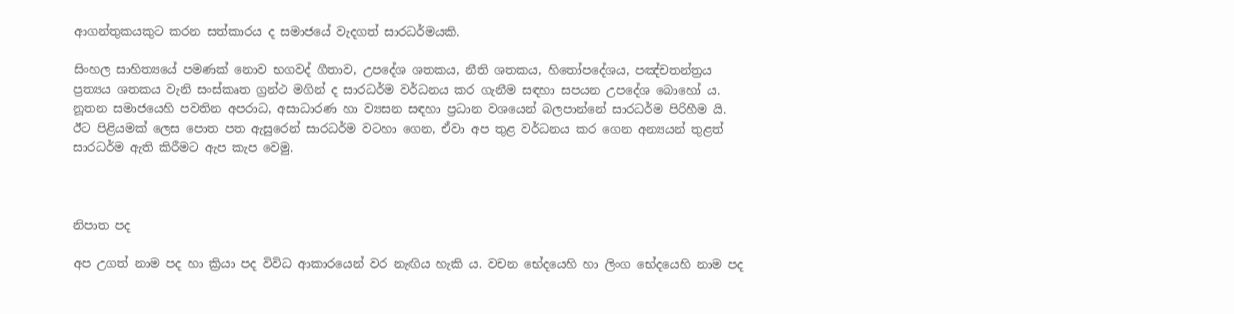ආගන්තුකයකුට කරන සත්කාරය ද සමාජයේ වැදගත් සාරධර්මයකි.

සිංහල සාහිත්‍යයේ පමණක් නොව භගවද් ගීතාව, උපදේශ ශතකය, නීති ශතකය, හිතෝපදේශය, පඤ්චතන්ත්‍රය ප්‍රත්‍යය ශතකය වැනි සංස්කෘත ග්‍රන්ථ මගින් ද සාරධර්ම වර්ධනය කර ගැනීම සඳහා සපයන උපදේශ බොහෝ ය. නූතන සමාජයෙහි පවතින අපරාධ, අසාධාරණ හා ව්‍යසන සඳහා ප්‍රධාන වශයෙන් බලපාන්නේ සාරධර්ම පිරිහීම යි. ඊට පිළියමක් ලෙස පොත පත ඇසුරෙන් සාරධර්ම වටහා ගෙන, ඒවා අප තුළ වර්ධනය කර ගෙන අන්‍යයන් තුළත් සාරධර්ම ඇති කිරීමට ඇප කැප වෙමු.



නිපාත පද

අප උගත් නාම පද හා ක්‍රියා පද විවිධ ආකාරයෙන් වර නැඟිය හැකි ය. වචන භේදයෙහි හා ලිංග භේදයෙහි නාම පද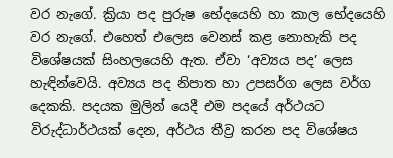වර නැගේ. ක්‍රියා පද පුරුෂ භේදයෙහි හා කාල භේදයෙහි වර නැගේ. එහෙත් එලෙස වෙනස් කළ නොහැකි පද විශේෂයක් සිංහලයෙහි ඇත. ඒවා ‘අව්‍යය පද’ ලෙස හැඳින්වෙයි. අව්‍යය පද නිපාත හා උපසර්ග ලෙස වර්ග දෙකකි. පදයක මුලින් යෙදී එම පදයේ අර්ථයට විරුද්ධාර්ථයක් දෙන, අර්ථය තීව්‍ර කරන පද විශේෂය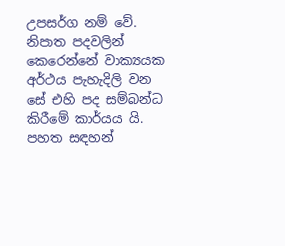උපසර්ග නම් වේ. නිපාත පදවලින් කෙරෙන්නේ වාක්‍යයක අර්ථය පැහැදිලි වන සේ එහි පද සම්බන්ධ කිරීමේ කාර්යය යි. පහත සඳහන්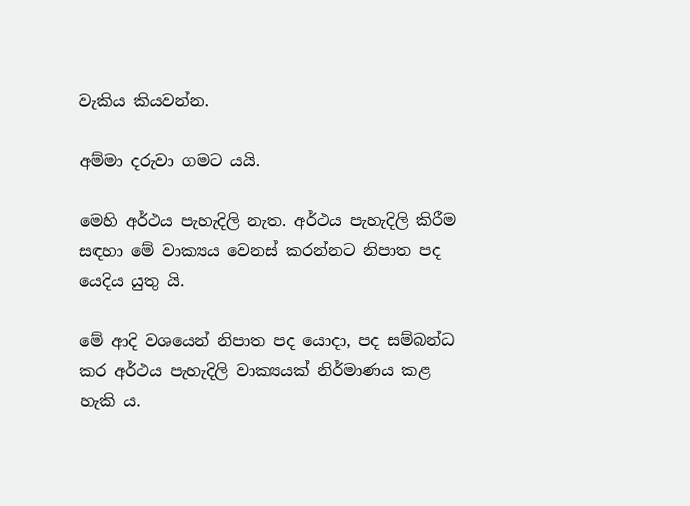වැකිය කියවන්න.

අම්මා දරුවා ගමට යයි.

මෙහි අර්ථය පැහැදිලි නැත. අර්ථය පැහැදිලි කිරීම සඳහා මේ වාක්‍යය වෙනස් කරන්නට නිපාත පද යෙදිය යුතු යි.

මේ ආදි වශයෙන් නිපාත පද යොදා, පද සම්බන්ධ කර අර්ථය පැහැදිලි වාක්‍යයක් නිර්මාණය කළ හැකි ය.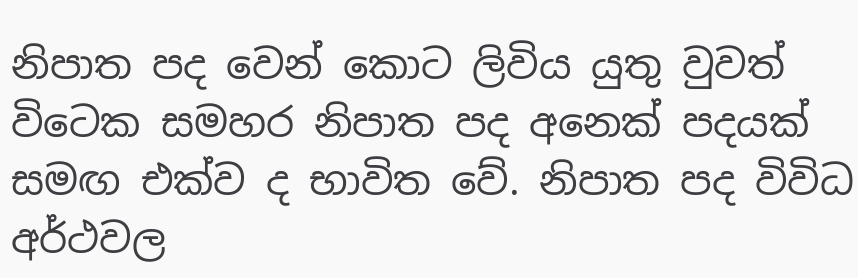නිපාත පද වෙන් කොට ලිවිය යුතු වුවත් විටෙක සමහර නිපාත පද අනෙක් පදයක් සමඟ එක්ව ද භාවිත වේ. නිපාත පද විවිධ අර්ථවල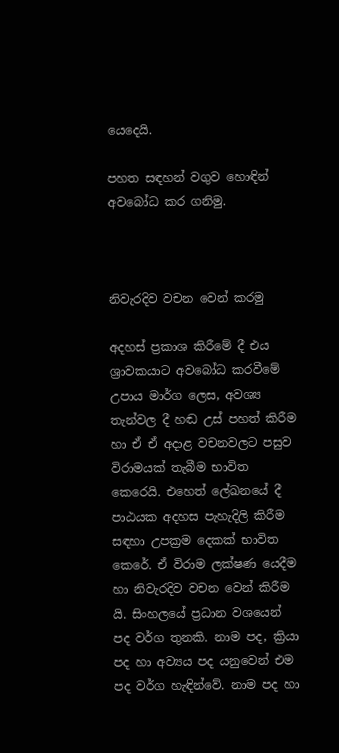යෙදෙයි.

පහත සඳහන් වගුව හොඳින් අවබෝධ කර ගනිමු.



නිවැරදිව වචන වෙන් කරමු

අදහස් ප්‍රකාශ කිරීමේ දී එය ශ්‍රාවකයාට අවබෝධ කරවීමේ උපාය මාර්ග ලෙස, අවශ්‍ය තැන්වල දී හඬ උස් පහත් කිරීම හා ඒ ඒ අදාළ වචනවලට පසුව විරාමයක් තැබීම භාවිත කෙරෙයි. එහෙත් ලේඛනයේ දී පාඨයක අදහස පැහැදිලි කිරීම සඳහා උපක්‍රම දෙකක් භාවිත කෙරේ. ඒ විරාම ලක්ෂණ යෙදීම හා නිවැරදිව වචන වෙන් කිරීම යි. සිංහලයේ ප්‍රධාන වශයෙන් පද වර්ග තුනකි. නාම පද, ක්‍රියා පද හා අව්‍යය පද යනුවෙන් එම පද වර්ග හැඳින්වේ. නාම පද හා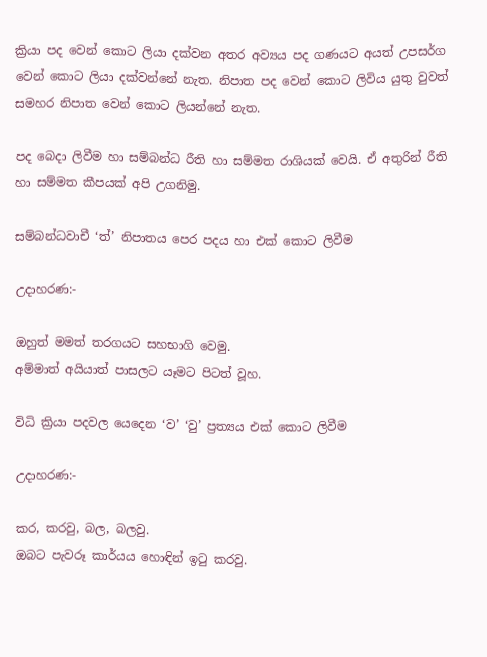ක්‍රියා පද වෙන් කොට ලියා දක්වන අතර අව්‍යය පද ගණයට අයත් උපසර්ග වෙන් කොට ලියා දක්වන්නේ නැත. නිපාත පද වෙන් කොට ලිවිය යුතු වුවත් සමහර නිපාත වෙන් කොට ලියන්නේ නැත.

පද බෙදා ලිවීම හා සම්බන්ධ රීති හා සම්මත රාශියක් වෙයි. ඒ අතුරින් රීති හා සම්මත කීපයක් අපි උගනිමු.

සම්බන්ධවාචී ‘ත්’ නිපාතය පෙර පදය හා එක් කොට ලිවීම

උදාහරණ:-

ඔහුත් මමත් තරගයට සහභාගි වෙමු.
අම්මාත් අයියාත් පාසලට යෑමට පිටත් වූහ.

විධි ක්‍රියා පදවල යෙදෙන ‘ව’ ‘වු’ ප්‍රත්‍යය එක් කොට ලිවීම

උදාහරණ:-

කර, කරවු, බල, බලවු.
ඔබට පැවරූ කාර්යය හොඳින් ඉටු කරවු.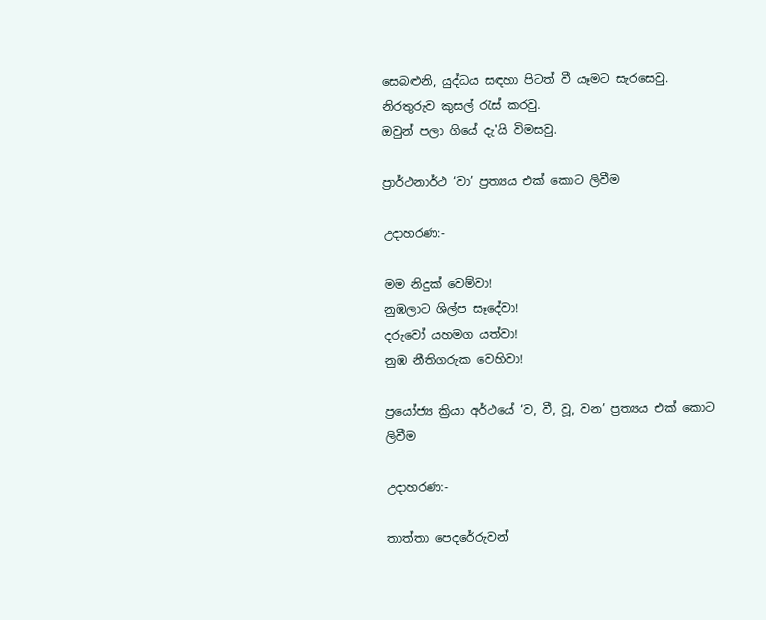සෙබළුනි, යුද්ධය සඳහා පිටත් වී යෑමට සැරසෙවු.
නිරතුරුව කුසල් රැස් කරවු.
ඔවුන් පලා ගියේ දැ'යි විමසවු.

ප්‍රාර්ථනාර්ථ ‘වා’ ප්‍රත්‍යය එක් කොට ලිවීම

උදාහරණ:-

මම නිදුක් වෙම්වා!
නුඹලාට ශිල්ප සෑදේවා!
දරුවෝ යහමග යත්වා!
නුඹ නීතිගරුක වෙහිවා!

ප්‍රයෝජ්‍ය ක්‍රියා අර්ථයේ ‘ව, වී, වූ, වන’ ප්‍රත්‍යය එක් කොට ලිවීම

උදාහරණ:-

තාත්තා පෙදරේරුවන්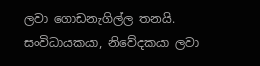ලවා ගොඩනැගිල්ල තනයි.
සංවිධායකයා, නිවේදකයා ලවා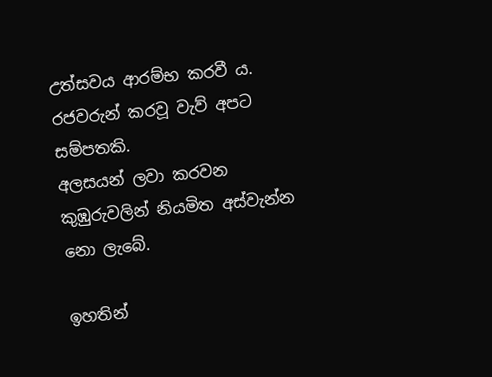උත්සවය ආරම්භ කරවී ය.
රජවරුන් කරවූ වැව් අපට සම්පතකි.
අලසයන් ලවා කරවන කුඹුරුවලින් නියමිත අස්වැන්න නො ලැබේ.

ඉහතින්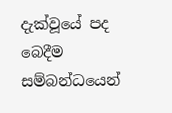දැක්වූයේ පද බෙදීම සම්බන්ධයෙන්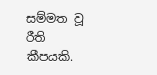සම්මත වූ රීති කීපයකි.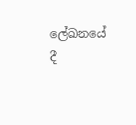ලේඛනයේ දී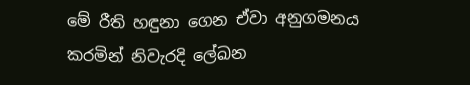මේ රීති හඳුනා ගෙන ඒවා අනුගමනය කරමින් නිවැරදි ලේඛන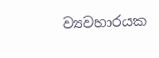ව්‍යවහාරයක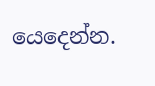යෙදෙන්න.